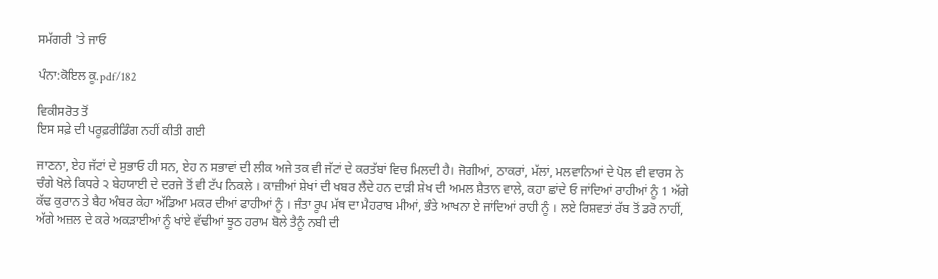ਸਮੱਗਰੀ 'ਤੇ ਜਾਓ

ਪੰਨਾ:ਕੋਇਲ ਕੂ.pdf/182

ਵਿਕੀਸਰੋਤ ਤੋਂ
ਇਸ ਸਫ਼ੇ ਦੀ ਪਰੂਫ਼ਰੀਡਿੰਗ ਨਹੀਂ ਕੀਤੀ ਗਈ

ਜਾਣਨਾ, ਏਹ ਜੱਟਾਂ ਦੇ ਸੁਭਾਓ ਹੀ ਸਨ, ਏਹ ਨ ਸਭਾਵਾਂ ਦੀ ਲੀਕ ਅਜੇ ਤਕ ਵੀ ਜੱਟਾਂ ਦੇ ਕਰਤੱਬਾਂ ਵਿਚ ਮਿਲਦੀ ਹੈ। ਜੋਗੀਆਂ, ਠਾਕਰਾਂ, ਮੱਲਾਂ, ਮਲਵਾਨਿਆਂ ਦੇ ਪੋਲ ਵੀ ਵਾਰਸ ਨੇ ਚੰਗੇ ਖੋਲੇ ਕਿਧਰੇ ੨ ਬੇਹਯਾਈ ਦੇ ਦਰਜੇ ਤੋਂ ਵੀ ਟੱਪ ਨਿਕਲੇ । ਕਾਜ਼ੀਆਂ ਸ਼ੇਖਾਂ ਦੀ ਖਬਰ ਲੈਂਦੇ ਹਨ ਦਾੜੀ ਸ਼ੇਖ ਦੀ ਅਮਲ ਸ਼ੈਤਾਨ ਵਾਲੇ, ਕਹਾ ਛਾਂਦੇ ਓ ਜਾਂਦਿਆਂ ਰਾਹੀਆਂ ਨੂੰ 1 ਅੱਗੇ ਕੱਢ ਕੁਰਾਨ ਤੇ ਬੈਹ ਅੰਬਰ ਕੇਹਾ ਅੱਡਿਆ ਮਕਰ ਦੀਆਂ ਫਾਹੀਆਂ ਨੂੰ । ਜੰਤਾ ਰੂਪ ਮੱਥ ਦਾ ਮੈਹਰਾਬ ਮੀਆਂ, ਭੰਤੇ ਆਖਨਾ ਏ ਜਾਂਦਿਆਂ ਰਾਹੀ ਨੂੰ । ਲਏ ਰਿਸ਼ਵਤਾਂ ਰੱਬ ਤੋਂ ਡਰੋ ਨਾਹੀਂ, ਅੱਗੇ ਅਜ਼ਲ ਦੇ ਕਰੇ ਅਕੜਾਈਆਂ ਨੂੰ ਖਾਂਏ ਵੱਢੀਆਂ ਝੂਠ ਹਰਾਮ ਬੋਲੇ ਤੈਨੂੰ ਨਬੀ ਦੀ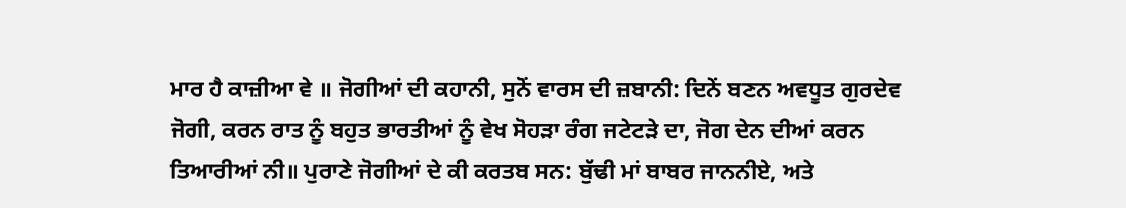ਮਾਰ ਹੈ ਕਾਜ਼ੀਆ ਵੇ ॥ ਜੋਗੀਆਂ ਦੀ ਕਹਾਨੀ, ਸੁਨੋਂ ਵਾਰਸ ਦੀ ਜ਼ਬਾਨੀ: ਦਿਨੇਂ ਬਣਨ ਅਵਧੂਤ ਗੁਰਦੇਵ ਜੋਗੀ, ਕਰਨ ਰਾਤ ਨੂੰ ਬਹੁਤ ਭਾਰਤੀਆਂ ਨੂੰ ਵੇਖ ਸੋਹੜਾ ਰੰਗ ਜਟੇਟੜੇ ਦਾ, ਜੋਗ ਦੇਨ ਦੀਆਂ ਕਰਨ ਤਿਆਰੀਆਂ ਨੀ॥ ਪੁਰਾਣੇ ਜੋਗੀਆਂ ਦੇ ਕੀ ਕਰਤਬ ਸਨ: ਬੁੱਢੀ ਮਾਂ ਬਾਬਰ ਜਾਨਨੀਏ, ਅਤੇ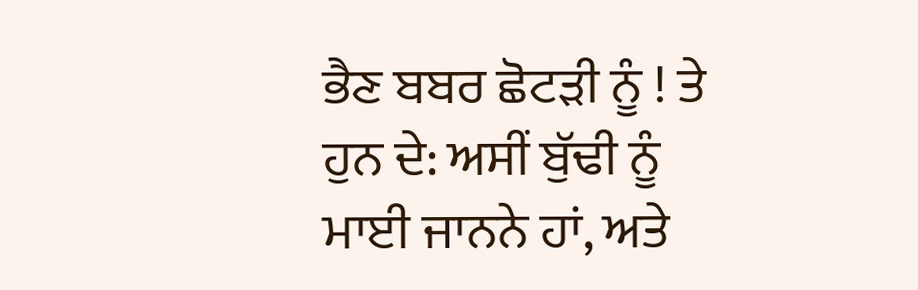ਭੈਣ ਬਬਰ ਛੋਟੜੀ ਨੂੰ ! ਤੇ ਹੁਨ ਦੇ: ਅਸੀਂ ਬੁੱਢੀ ਨੂੰ ਮਾਈ ਜਾਨਨੇ ਹਾਂ, ਅਤੇ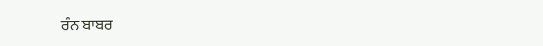ਰੰਨ ਬਾਬਰ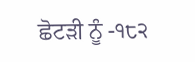ਛੋਟੜੀ ਨੂੰ -੧੮੨